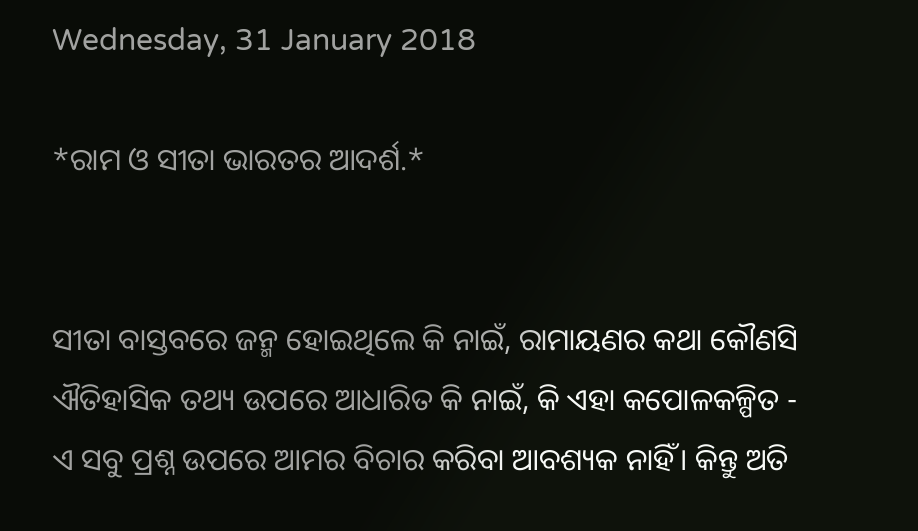Wednesday, 31 January 2018

*ରାମ ଓ ସୀତା ଭାରତର ଆଦର୍ଶ.*


ସୀତା ବାସ୍ତବରେ ଜନ୍ମ ହୋଇଥିଲେ କି ନାଇଁ, ରାମାୟଣର କଥା କୌଣସି ଐତିହାସିକ ତଥ୍ୟ ଉପରେ ଆଧାରିତ କି ନାଇଁ, କି ଏହା କପୋଳକଳ୍ପିତ - ଏ ସବୁ ପ୍ରଶ୍ନ ଉପରେ ଆମର ବିଚାର କରିବା ଆବଶ୍ୟକ ନାହିଁ। କିନ୍ତୁ ଅତି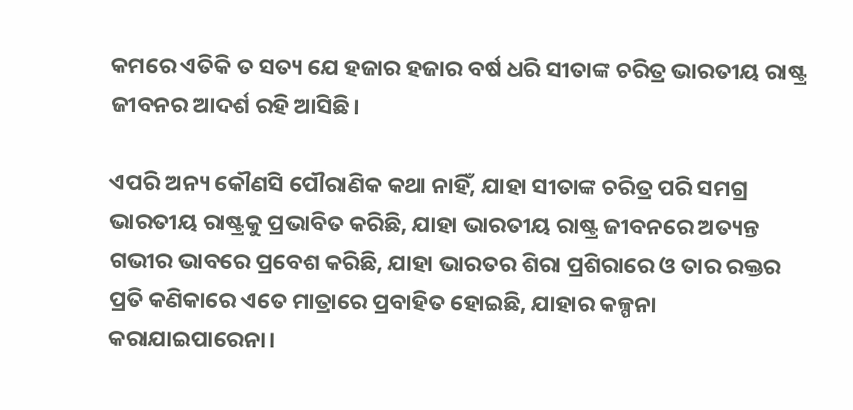କମରେ ଏତିକି ତ ସତ୍ୟ ଯେ ହଜାର ହଜାର ବର୍ଷ ଧରି ସୀତାଙ୍କ ଚରିତ୍ର ଭାରତୀୟ ରାଷ୍ଟ୍ର ଜୀବନର ଆଦର୍ଶ ରହି ଆସିଛି।

ଏପରି ଅନ୍ୟ କୌଣସି ପୌରାଣିକ କଥା ନାହିଁ, ଯାହା ସୀତାଙ୍କ ଚରିତ୍ର ପରି ସମଗ୍ର ଭାରତୀୟ ରାଷ୍ଟ୍ରକୁ ପ୍ରଭାବିତ କରିଛି, ଯାହା ଭାରତୀୟ ରାଷ୍ଟ୍ର ଜୀବନରେ ଅତ୍ୟନ୍ତ ଗଭୀର ଭାବରେ ପ୍ରବେଶ କରିଛି, ଯାହା ଭାରତର ଶିରା ପ୍ରଶିରାରେ ଓ ତାର ରକ୍ତର ପ୍ରତି କଣିକାରେ ଏତେ ମାତ୍ରାରେ ପ୍ରବାହିତ ହୋଇଛି, ଯାହାର କଳ୍ପନା  କରାଯାଇପାରେନା।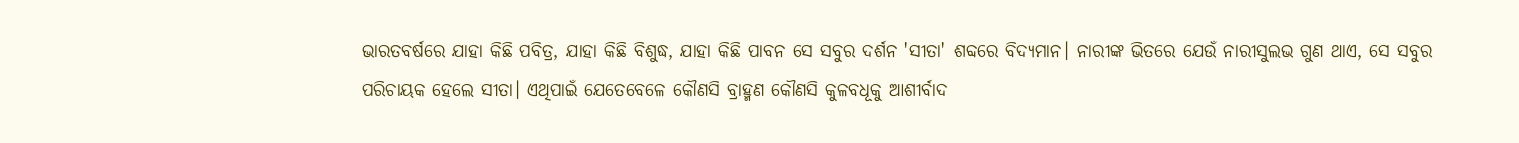ଭାରତବର୍ଷରେ ଯାହା କିଛି ପବିତ୍ର, ଯାହା କିଛି ବିଶୁଦ୍ଧ, ଯାହା କିଛି ପାବନ ସେ ସବୁର ଦର୍ଶନ 'ସୀତା' ଶବ୍ଦରେ ବିଦ୍ୟମାନ। ନାରୀଙ୍କ ଭିତରେ ଯେଉଁ ନାରୀସୁଲଭ ଗୁଣ ଥାଏ, ସେ ସବୁର ପରିଚାୟକ ହେଲେ ସୀତା। ଏଥିପାଇଁ ଯେତେବେଳେ କୌଣସି ବ୍ରାହ୍ମଣ କୌଣସି କୁଳବଧୂକୁ ଆଶୀର୍ବାଦ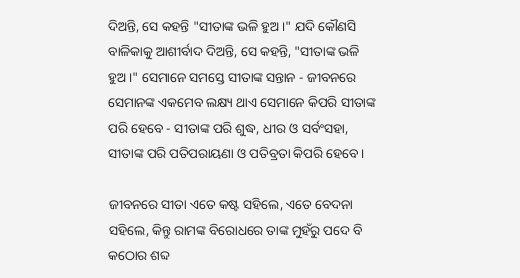ଦିଅନ୍ତି, ସେ କହନ୍ତି "ସୀତାଙ୍କ ଭଳି ହୁଅ।" ଯଦି କୌଣସି ବାଳିକାକୁ ଆଶୀର୍ବାଦ ଦିଅନ୍ତି, ସେ କହନ୍ତି, "ସୀତାଙ୍କ ଭଳି ହୁଅ।" ସେମାନେ ସମସ୍ତେ ସୀତାଙ୍କ ସନ୍ତାନ - ଜୀବନରେ ସେମାନଙ୍କ ଏକମେବ ଲକ୍ଷ୍ୟ ଥାଏ ସେମାନେ କିପରି ସୀତାଙ୍କ ପରି ହେବେ - ସୀତାଙ୍କ ପରି ଶୁଦ୍ଧ, ଧୀର ଓ ସର୍ବଂସହା, ସୀତାଙ୍କ ପରି ପତିପରାୟଣା ଓ ପତିବ୍ରତା କିପରି ହେବେ।

ଜୀବନରେ ସୀତା ଏତେ କଷ୍ଟ ସହିଲେ, ଏତେ ବେଦନା ସହିଲେ, କିନ୍ତୁ ରାମଙ୍କ ବିରୋଧରେ ତାଙ୍କ ମୁହଁରୁ ପଦେ ବି କଠୋର ଶବ୍ଦ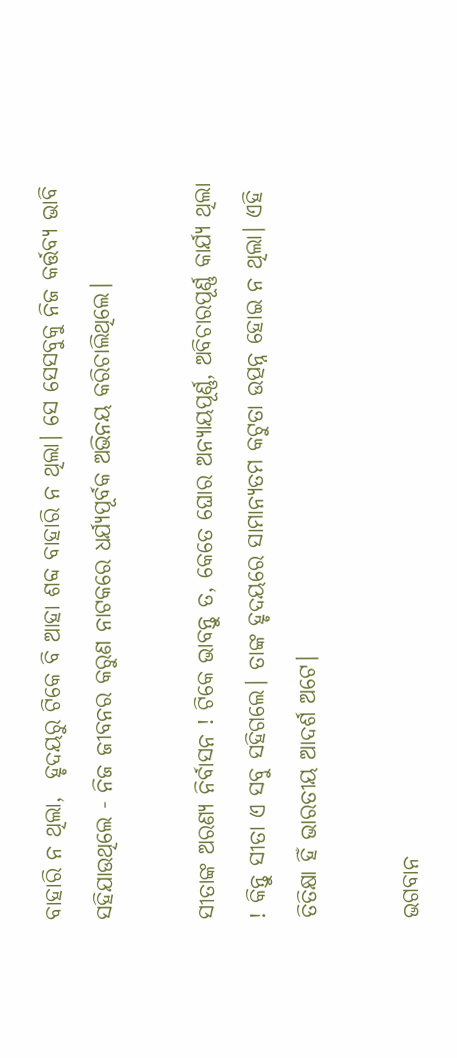ବାହାରି ନ ଥିଲା,  ହୃଦୟରୁ ଟିକେ ବି ଆହା ଶବ୍ଦ ବାହାରି ନ ଥିଲା। ସେ ସେସବୁକୁ ନିଜ କର୍ତ୍ତବ୍ୟ ଭାବି ସହିଯାଉଥିଲେ - ନିଜ ଜୀବନର କରୁଣ ନାଟକରେ ଧର୍ଯ୍ୟପୂର୍ବକ ଅଭିନୟ କରିଚାଲିଥିଲେ।

ସୀତାଙ୍କ ଅରଣ୍ୟ ନିର୍ବାସନ ! ଟିକେ ଭାବନ୍ତୁ ତ, କେତେ ଘୋର ଅନ୍ୟାୟପୂର୍ଣ୍ଣ, ଅବିଚାରପୂର୍ଣ୍ଣ କାର୍ଯ୍ୟ ଥିଲା ! କିନ୍ତୁ ସୀତା ଏ ସବୁ ସହିଗଲେ। ତାଙ୍କ ହୃଦୟରେ ସାମାନ୍ୟତମ କଟୁତା ଉତ୍ପନ୍ନ ହୋଇ ନ ଥିଲା। ଏହି ତିତିକ୍ଷା ହିଁ ଭାରତୀୟ ଆଦର୍ଶ ଅଟେ।

ଭଗବାନ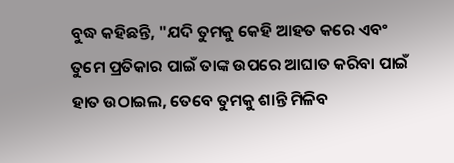ବୁଦ୍ଧ କହିଛନ୍ତି, "ଯଦି ତୁମକୁ କେହି ଆହତ କରେ ଏବଂ ତୁମେ ପ୍ରତିକାର ପାଇଁ ତାଙ୍କ ଉପରେ ଆଘାତ କରିବା ପାଇଁ ହାତ ଉଠାଇଲ, ତେବେ ତୁମକୁ ଶାନ୍ତି ମିଳିବ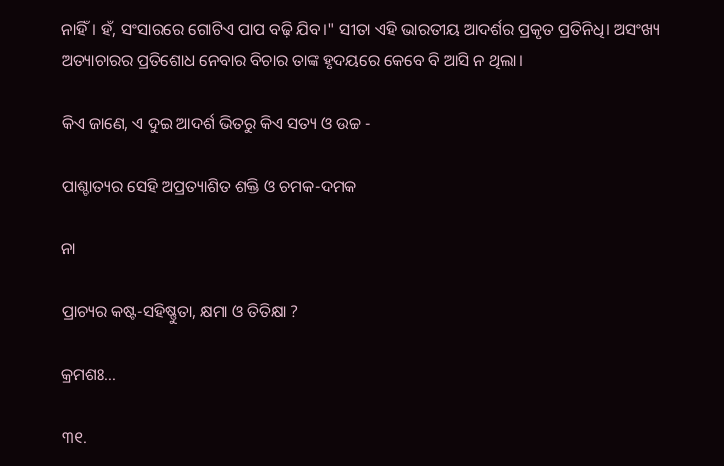ନାହିଁ। ହଁ, ସଂସାରରେ ଗୋଟିଏ ପାପ ବଢ଼ି ଯିବ।" ସୀତା ଏହି ଭାରତୀୟ ଆଦର୍ଶର ପ୍ରକୃତ ପ୍ରତିନିଧି। ଅସଂଖ୍ୟ ଅତ୍ୟାଚାରର ପ୍ରତିଶୋଧ ନେବାର ବିଚାର ତାଙ୍କ ହୃଦୟରେ କେବେ ବି ଆସି ନ ଥିଲା।

କିଏ ଜାଣେ, ଏ ଦୁଇ ଆଦର୍ଶ ଭିତରୁ କିଏ ସତ୍ୟ ଓ ଉଚ୍ଚ -

ପାଶ୍ଚାତ୍ୟର ସେହି ଅପ୍ରତ୍ୟାଶିତ ଶକ୍ତି ଓ ଚମକ-ଦମକ

ନା

ପ୍ରାଚ୍ୟର କଷ୍ଟ-ସହିଷ୍ଣୁତା, କ୍ଷମା ଓ ତିତିକ୍ଷା ?

କ୍ରମଶଃ...

୩୧.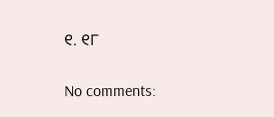୧. ୧୮

No comments: